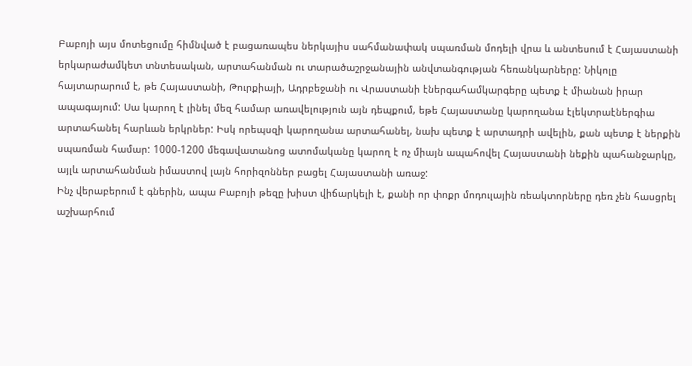Բաբոյի այս մոտեցումը հիմնված է բացառապես ներկայիս սահմանափակ սպառման մոդելի վրա և անտեսում է Հայաստանի երկարաժամկետ տնտեսական, արտահանման ու տարածաշրջանային անվտանգության հեռանկարները: Նիկոլը հայտարարում է, թե Հայաստանի, Թուրքիայի, Ադրբեջանի ու Վրաստանի էներգահամկարգերը պետք է միանան իրար ապագայում: Սա կարող է լինել մեզ համար առավելություն այն դեպքում, եթե Հայաստանը կարողանա էլեկտրաէներգիա արտահանել հարևան երկրներ: Իսկ որեպսզի կարողանա արտահանել, նախ պետք է արտադրի ավելին, քան պետք է ներքին սպառման համար: 1000-1200 մեգավատանոց ատոմականը կարող է ոչ միայն ապահովել Հայաստանի նեքին պահանջարկը, այլև արտահանման իմաստով լայն հորիզոններ բացել Հայաստանի առաջ:
Ինչ վերաբերում է գներին, ապա Բաբոյի թեզը խիստ վիճարկելի է, քանի որ փոքր մոդուլային ռեակտորները դեռ չեն հասցրել աշխարհում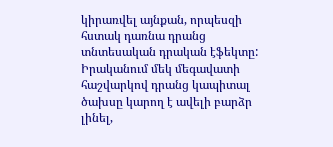կիրառվել այնքան, որպեսզի հստակ դառնա դրանց տնտեսական դրական էֆեկտը: Իրականում մեկ մեգավատի հաշվարկով դրանց կապիտալ ծախսը կարող է ավելի բարձր լինել,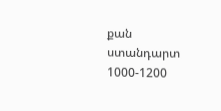քան ստանդարտ 1000-1200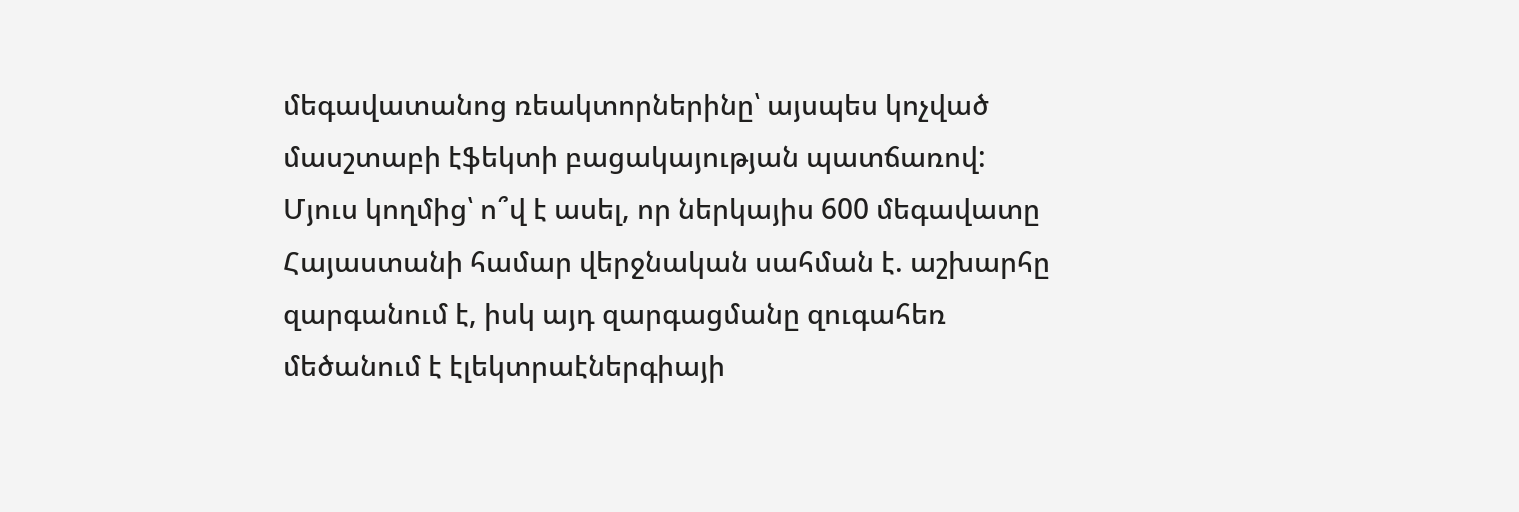մեգավատանոց ռեակտորներինը՝ այսպես կոչված մասշտաբի էֆեկտի բացակայության պատճառով:
Մյուս կողմից՝ ո՞վ է ասել, որ ներկայիս 600 մեգավատը Հայաստանի համար վերջնական սահման է. աշխարհը զարգանում է, իսկ այդ զարգացմանը զուգահեռ մեծանում է էլեկտրաէներգիայի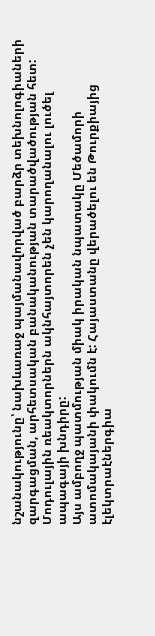նշանակությունը՝ նախևառաջ պայմանավորված բարձր տեխնոլոգիաների զարգացման, արհետսական բանականության տարածվածության հետ: Մոդուլային ռեակտորներն ակնհայտորեն չեն կարողանալու լուծել ապագայի խնդիրը:
Այս ամբողջ պատմության միակ իրական նպատակը Մեծամորի ատոմակայանի փակումն է: Հայաստանը վերածելու են Թուրքիայից էլեկտրաէներգիա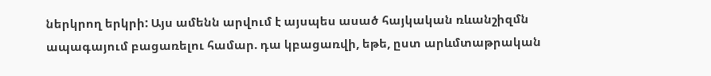ներկրող երկրի: Այս ամենն արվում է այսպես ասած հայկական ռևանշիզմն ապագայում բացառելու համար. դա կբացառվի, եթե, ըստ արևմտաթրական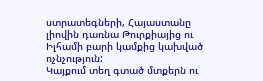ստրատեգների, Հայաստանը լիովին դառնա Թուրքիայից ու Իլհամի բարի կամքից կախված ոչնչություն:
Կայքում տեղ գտած մտքերն ու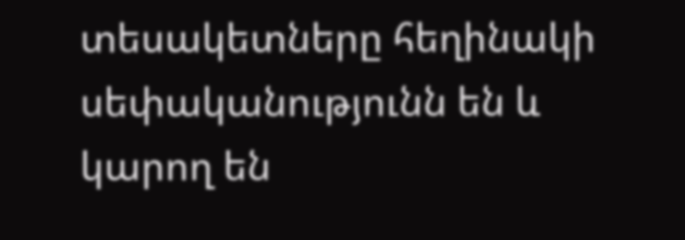տեսակետները հեղինակի սեփականությունն են և կարող են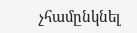չհամընկնել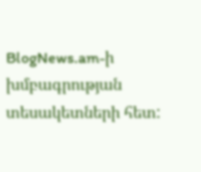BlogNews.am-ի խմբագրության տեսակետների հետ: